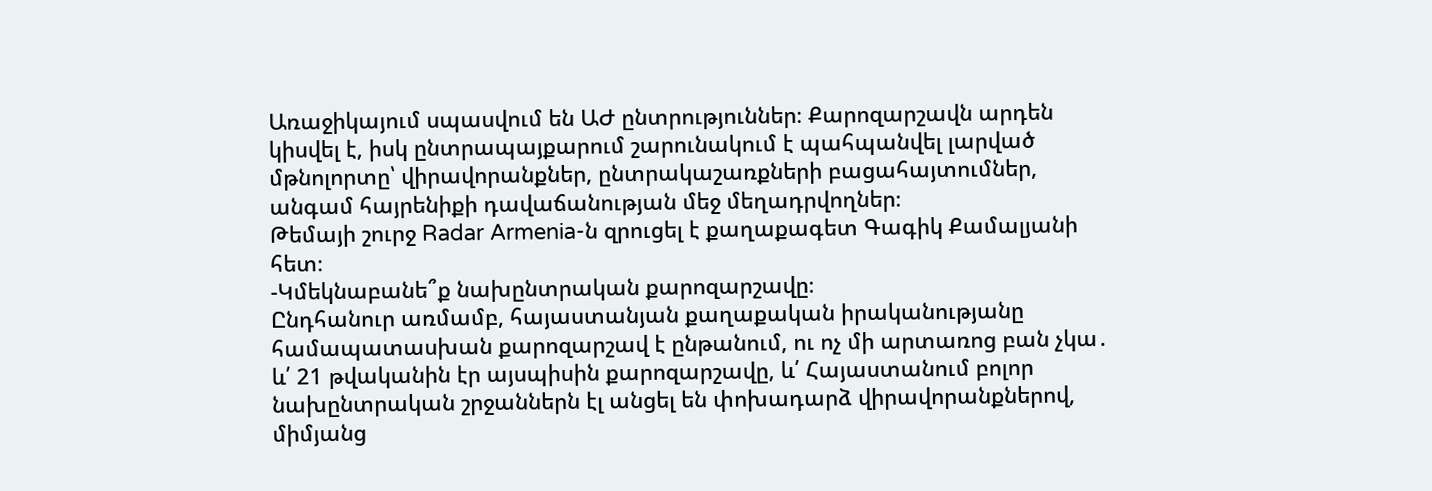Առաջիկայում սպասվում են ԱԺ ընտրություններ։ Քարոզարշավն արդեն կիսվել է, իսկ ընտրապայքարում շարունակում է պահպանվել լարված մթնոլորտը՝ վիրավորանքներ, ընտրակաշառքների բացահայտումներ, անգամ հայրենիքի դավաճանության մեջ մեղադրվողներ։
Թեմայի շուրջ Radar Armenia-ն զրուցել է քաղաքագետ Գագիկ Քամալյանի հետ։
-Կմեկնաբանե՞ք նախընտրական քարոզարշավը։
Ընդհանուր առմամբ, հայաստանյան քաղաքական իրականությանը համապատասխան քարոզարշավ է ընթանում, ու ոչ մի արտառոց բան չկա․ և՛ 21 թվականին էր այսպիսին քարոզարշավը, և՛ Հայաստանում բոլոր նախընտրական շրջաններն էլ անցել են փոխադարձ վիրավորանքներով, միմյանց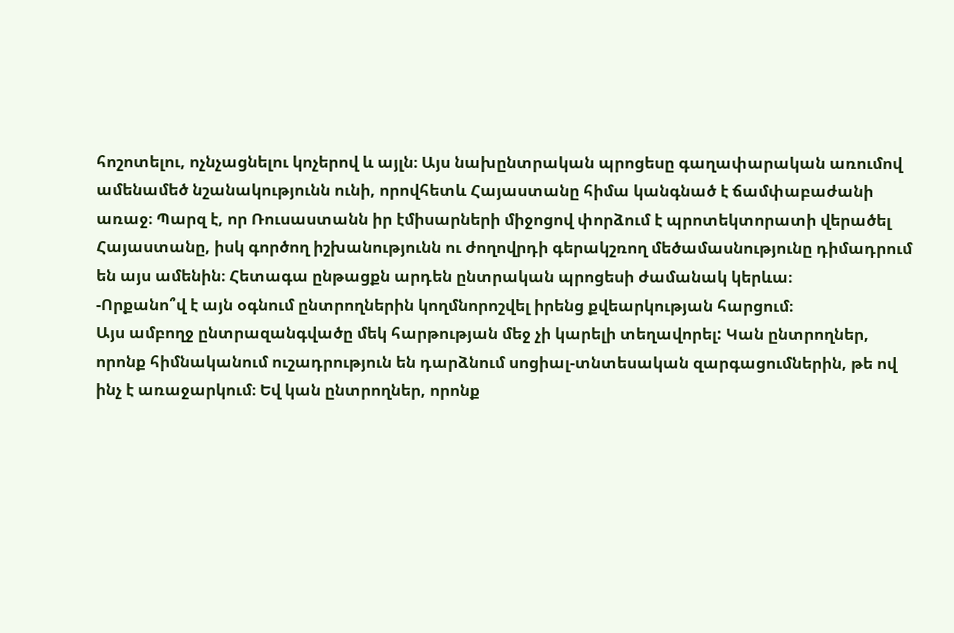հոշոտելու, ոչնչացնելու կոչերով և այլն։ Այս նախընտրական պրոցեսը գաղափարական առումով ամենամեծ նշանակությունն ունի, որովհետև Հայաստանը հիմա կանգնած է ճամփաբաժանի առաջ։ Պարզ է, որ Ռուսաստանն իր էմիսարների միջոցով փորձում է պրոտեկտորատի վերածել Հայաստանը, իսկ գործող իշխանությունն ու ժողովրդի գերակշռող մեծամասնությունը դիմադրում են այս ամենին։ Հետագա ընթացքն արդեն ընտրական պրոցեսի ժամանակ կերևա։
-Որքանո՞վ է այն օգնում ընտրողներին կողմնորոշվել իրենց քվեարկության հարցում։
Այս ամբողջ ընտրազանգվածը մեկ հարթության մեջ չի կարելի տեղավորել: Կան ընտրողներ, որոնք հիմնականում ուշադրություն են դարձնում սոցիալ-տնտեսական զարգացումներին, թե ով ինչ է առաջարկում։ Եվ կան ընտրողներ, որոնք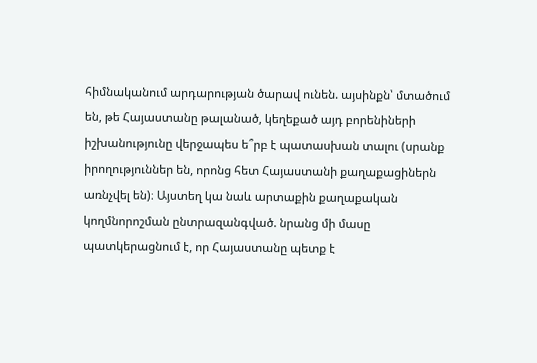հիմնականում արդարության ծարավ ունեն. այսինքն՝ մտածում են, թե Հայաստանը թալանած, կեղեքած այդ բորենիների իշխանությունը վերջապես ե՞րբ է պատասխան տալու (սրանք իրողություններ են, որոնց հետ Հայաստանի քաղաքացիներն առնչվել են)։ Այստեղ կա նաև արտաքին քաղաքական կողմնորոշման ընտրազանգված. նրանց մի մասը պատկերացնում է, որ Հայաստանը պետք է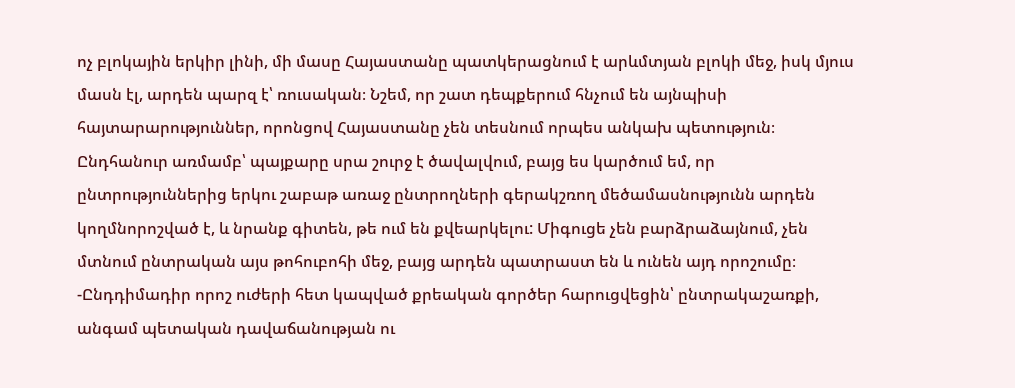ոչ բլոկային երկիր լինի, մի մասը Հայաստանը պատկերացնում է արևմտյան բլոկի մեջ, իսկ մյուս մասն էլ, արդեն պարզ է՝ ռուսական։ Նշեմ, որ շատ դեպքերում հնչում են այնպիսի հայտարարություններ, որոնցով Հայաստանը չեն տեսնում որպես անկախ պետություն։
Ընդհանուր առմամբ՝ պայքարը սրա շուրջ է ծավալվում, բայց ես կարծում եմ, որ ընտրություններից երկու շաբաթ առաջ ընտրողների գերակշռող մեծամասնությունն արդեն կողմնորոշված է, և նրանք գիտեն, թե ում են քվեարկելու: Միգուցե չեն բարձրաձայնում, չեն մտնում ընտրական այս թոհուբոհի մեջ, բայց արդեն պատրաստ են և ունեն այդ որոշումը։
-Ընդդիմադիր որոշ ուժերի հետ կապված քրեական գործեր հարուցվեցին՝ ընտրակաշառքի, անգամ պետական դավաճանության ու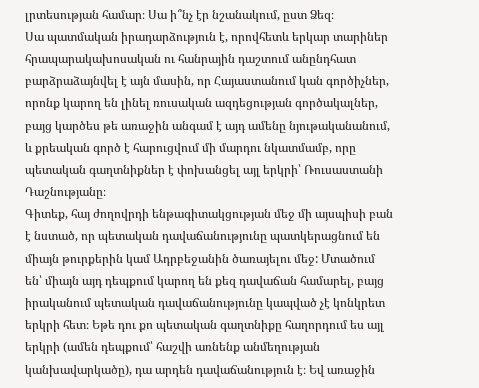լրտեսության համար։ Սա ի՞նչ էր նշանակում, ըստ Ձեզ։
Սա պատմական իրադարձություն է, որովհետև երկար տարիներ հրապարակախոսական ու հանրային դաշտում անընդհատ բարձրաձայնվել է այն մասին, որ Հայաստանում կան գործիչներ, որոնք կարող են լինել ռուսական ազդեցության գործակալներ, բայց կարծես թե առաջին անգամ է այդ ամենը նյութականանում, և քրեական գործ է հարուցվում մի մարդու նկատմամբ, որը պետական գաղտնիքներ է փոխանցել այլ երկրի՝ Ռուսաստանի Դաշնությանը։
Գիտեք, հայ ժողովրդի ենթագիտակցության մեջ մի այսպիսի բան է նստած, որ պետական դավաճանությունը պատկերացնում են միայն թուրքերին կամ Ադրբեջանին ծառայելու մեջ: Մտածում են՝ միայն այդ դեպքում կարող են քեզ դավաճան համարել, բայց իրականում պետական դավաճանությունը կապված չէ կոնկրետ երկրի հետ։ Եթե դու քո պետական գաղտնիքը հաղորդում ես այլ երկրի (ամեն դեպքում՝ հաշվի առնենք անմեղության կանխավարկածը), դա արդեն դավաճանություն է։ Եվ առաջին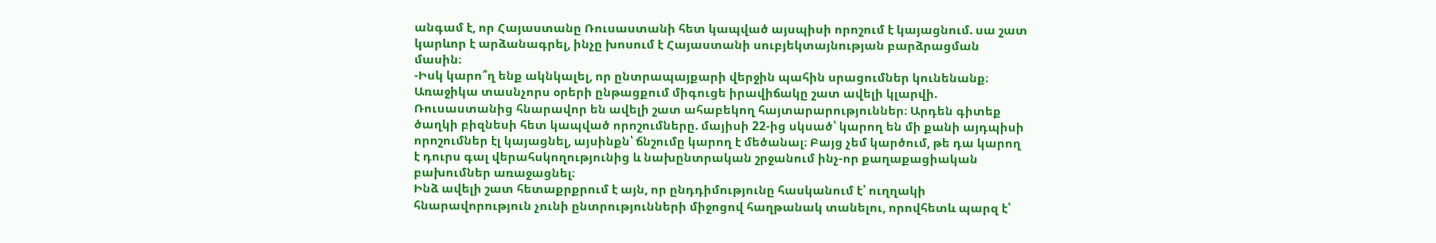անգամ է, որ Հայաստանը Ռուսաստանի հետ կապված այսպիսի որոշում է կայացնում. սա շատ կարևոր է արձանագրել, ինչը խոսում է Հայաստանի սուբյեկտայնության բարձրացման մասին։
-Իսկ կարո՞ղ ենք ակնկալել, որ ընտրապայքարի վերջին պահին սրացումներ կունենանք։
Առաջիկա տասնչորս օրերի ընթացքում միգուցե իրավիճակը շատ ավելի կլարվի. Ռուսաստանից հնարավոր են ավելի շատ ահաբեկող հայտարարություններ։ Արդեն գիտեք ծաղկի բիզնեսի հետ կապված որոշումները. մայիսի 22-ից սկսած՝ կարող են մի քանի այդպիսի որոշումներ էլ կայացնել, այսինքն՝ ճնշումը կարող է մեծանալ։ Բայց չեմ կարծում, թե դա կարող է դուրս գալ վերահսկողությունից և նախընտրական շրջանում ինչ-որ քաղաքացիական բախումներ առաջացնել։
Ինձ ավելի շատ հետաքրքրում է այն, որ ընդդիմությունը հասկանում է՝ ուղղակի հնարավորություն չունի ընտրությունների միջոցով հաղթանակ տանելու, որովհետև պարզ է՝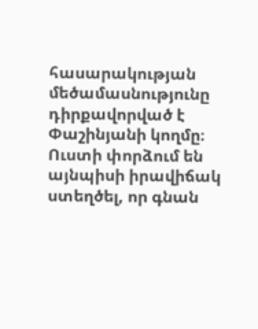հասարակության մեծամասնությունը դիրքավորված է Փաշինյանի կողմը։ Ուստի փորձում են այնպիսի իրավիճակ ստեղծել, որ գնան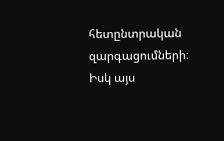հետընտրական զարգացումների։ Իսկ այս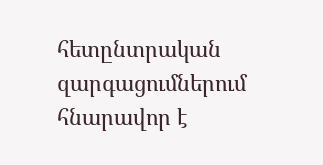հետընտրական զարգացումներում հնարավոր է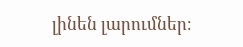լինեն լարումներ։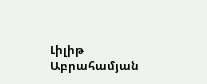Լիլիթ Աբրահամյան